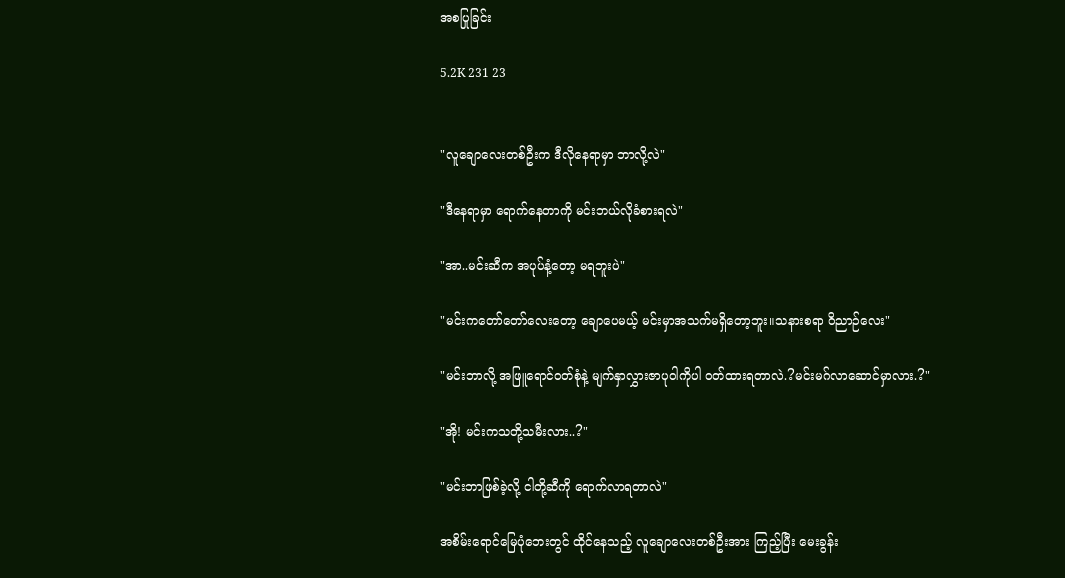အစပြုခြင်း

5.2K 231 23


"လူချောလေးတစ်ဦးက ဒီလိုနေရာမှာ ဘာလို့လဲ"

"ဒီနေရာမှာ ရောက်နေတာကို မင်းဘယ်လိုခံစားရလဲ"

"အာ..မင်းဆီက အပုပ်နံ့တော့ မရဘူးပဲ"

"မင်းကတော်တော်လေးတော့ ချောပေမယ့် မင်းမှာအသက်မရှိတော့ဘူး။သနားစရာ ဝိညာဉ်လေး"

"မင်းဘာလို့ အဖြူရောင်၀တ်စုံနဲ့ မျက်နှာလွှားဇာပုဝါကိုပါ ၀တ်ထားရတာလဲ.?မင်းမဂ်လာဆောင်မှာလား.?"

"အို! မင်းကသတို့သမီးလား..?"

"မင်းဘာဖြစ်ခဲ့လို့ ငါတို့ဆီကို ရောက်လာရတာလဲ"

အစိမ်းရောင်မြေပုံဘေးတွင် ထိုင်နေသည့် လူချောလေးတစ်ဦးအား ကြည့်ပြီး မေးခွန်း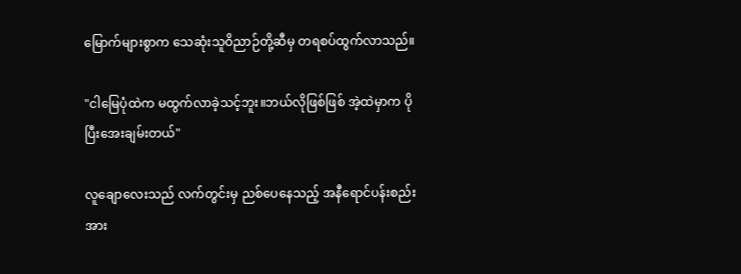မြောက်များစွာက သေဆုံးသူဝိညာဉ်တို့ဆီမှ တရစပ်ထွက်လာသည်။

"ငါမြေပုံထဲက မထွက်လာခဲ့သင့်ဘူး။ဘယ်လိုဖြစ်ဖြစ် အဲ့ထဲမှာက ပိုပြီးအေးချမ်းတယ်"

လူချောလေးသည် လက်တွင်းမှ ညစ်ပေနေသည့် အနီရောင်ပန်းစည်းအား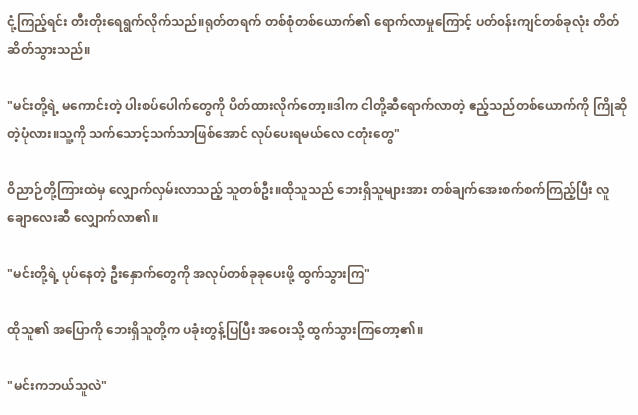ငုံ့ကြည့်ရင်း တီးတိုးရေရွက်လိုက်သည်။ရုတ်တရက် တစ်စုံတစ်ယောက်၏ ရောက်လာမှုကြောင့် ပတ်၀န်းကျင်တစ်ခုလုံး တိတ်ဆိတ်သွားသည်။

"မင်းတို့ရဲ့ မကောင်းတဲ့ ပါးစပ်ပေါက်တွေကို ပိတ်ထားလိုက်တော့။ဒါက ငါတို့ဆီရောက်လာတဲ့ ဧည့်သည်တစ်ယောက်ကို ကြိုဆိုတဲ့ပုံလား။သူ့ကို သက်သောင့်သက်သာဖြစ်အောင် လုပ်ပေးရမယ်လေ ငတုံးတွေ"

ဝိညာဉ်တို့ကြားထဲမှ လျှောက်လှမ်းလာသည့် သူတစ်ဦး။ထိုသူသည် ဘေးရှိသူများအား တစ်ချက်အေးစက်စက်ကြည့်ပြီး လူချောလေးဆီ လျှောက်လာ၏။

"မင်းတို့ရဲ့ ပုပ်နေတဲ့ ဦးနှောက်တွေကို အလုပ်တစ်ခုခုပေးဖို့ ထွက်သွားကြ"

ထိုသူ၏ အပြောကို ဘေးရှိသူတို့က ပခုံးတွန့်ပြပြီး အဝေးသို့ ထွက်သွားကြတော့၏။

"မင်းကဘယ်သူလဲ"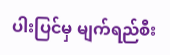ပါးပြင်မှ မျက်ရည်စီး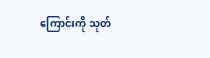ကြောင်းကို သုတ်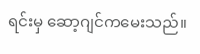ရင်းမှ ဆော့ဂျင်ကမေးသည်။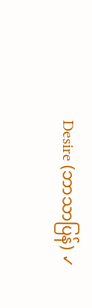Desire (ဘာသာပြန်) ✓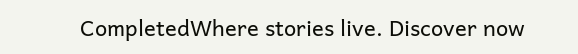CompletedWhere stories live. Discover now